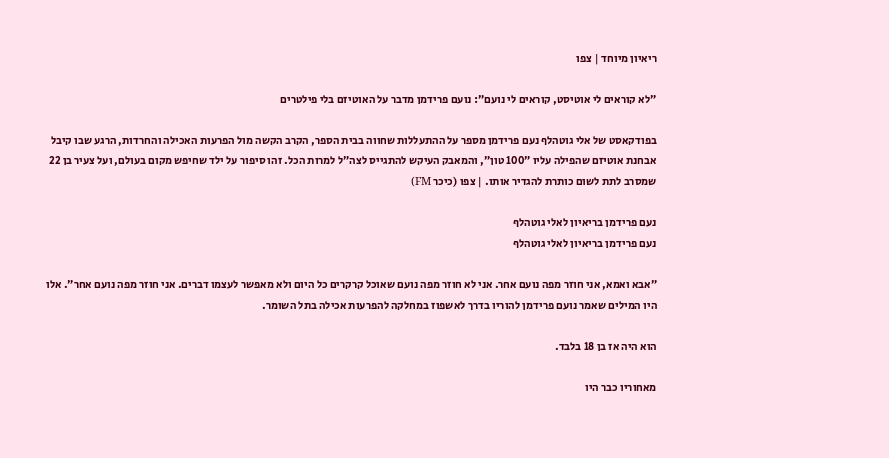ריאיון מיוחד | צפו

״לא קוראים לי אוטיסט, קוראים לי נועם״: נועם פרידמן מדבר על האוטיזם בלי פילטרים

בפודקאסט של אלי גוטהלף נעם פרידמן מספר על ההתעללות שחווה בבית הספר, הקרב הקשה מול הפרעות האכילה והחרדות, הרגע שבו קיבל אבחנת אוטיזם שהפילה עליו ״100 טון״, והמאבק העיקש להתגייס לצה״ל למרות הכל. זהו סיפור על ילד שחיפש מקום בעולם, ועל צעיר בן 22 שמסרב לתת לשום כותרת להגדיר אותו. | צפו (כיכר FM)

נעם פרידמן בריאיון לאלי גוטהלף
נעם פרידמן בריאיון לאלי גוטהלף

״אבא ואמא, אני חוזר מפה נועם אחר. אני לא חוזר מפה נועם שאוכל קרקרים כל היום ולא מאפשר לעצמו דברים. אני חוזר מפה נועם אחר״. אלו היו המילים שאמר נועם פרידמן להוריו בדרך לאשפוז במחלקה להפרעות אכילה בתל השומר.

הוא היה אז בן 18 בלבד.

מאחוריו כבר היו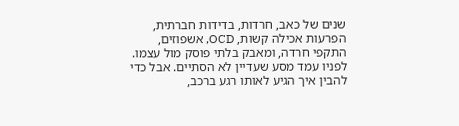שנים של כאב, חרדות, בדידות חברתית, הפרעות אכילה קשות, OCD, אשפוזים, התקפי חרדה, ומאבק בלתי פוסק מול עצמו. לפניו עמד מסע שעדיין לא הסתיים. אבל כדי להבין איך הגיע לאותו רגע ברכב,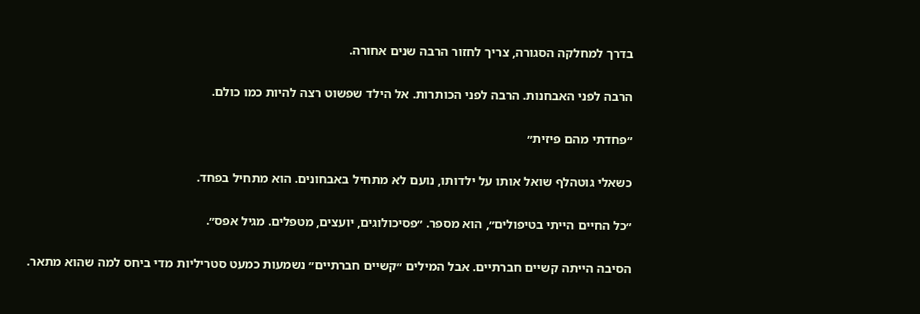בדרך למחלקה הסגורה, צריך לחזור הרבה שנים אחורה.

הרבה לפני האבחנות. הרבה לפני הכותרות. אל הילד שפשוט רצה להיות כמו כולם.

״פחדתי מהם פיזית״

כשאלי גוטהלף שואל אותו על ילדותו, נועם לא מתחיל באבחונים. הוא מתחיל בפחד.

״כל החיים הייתי בטיפולים״, הוא מספר. ״פסיכולוגים, יועצים, מטפלים. מגיל אפס״.

הסיבה הייתה קשיים חברתיים. אבל המילים ״קשיים חברתיים״ נשמעות כמעט סטריליות מדי ביחס למה שהוא מתאר.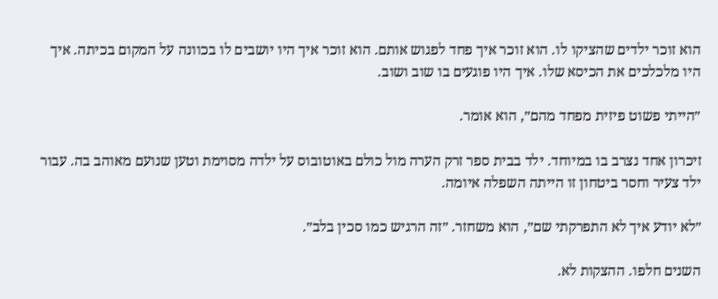הוא זוכר ילדים שהציקו לו. הוא זוכר איך פחד לפגוש אותם. הוא זוכר איך היו יושבים לו בכוונה על המקום בכיתה. איך היו מלכלכים את הכיסא שלו. איך היו פוגעים בו שוב ושוב.

״הייתי פשוט פיזית מפחד מהם״, הוא אומר.

זיכרון אחד נצרב בו במיוחד. ילד בבית ספר זרק הערה מול כולם באוטובוס על ילדה מסוימת וטען שנועם מאוהב בה. עבור ילד צעיר וחסר ביטחון זו הייתה השפלה איומה.

״לא יודע איך לא התפרקתי שם״, הוא משחזר. ״זה הרגיש כמו סכין בלב״.

השנים חלפו. ההצקות לא.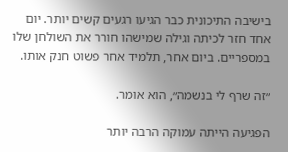בישיבה התיכונית כבר הגיעו רגעים קשים יותר. יום אחד חזר לכיתה וגילה שמישהו חורר את השולחן שלו במספריים. ביום אחר, תלמיד אחר פשוט חנק אותו.

״זה שרף לי בנשמה״, הוא אומר.

הפגיעה הייתה עמוקה הרבה יותר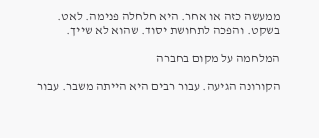ממעשה כזה או אחר. היא חלחלה פנימה. לאט. בשקט. והפכה לתחושת יסוד. שהוא לא שייך.

המלחמה על מקום בחברה

הקורונה הגיעה. עבור רבים היא הייתה משבר. עבור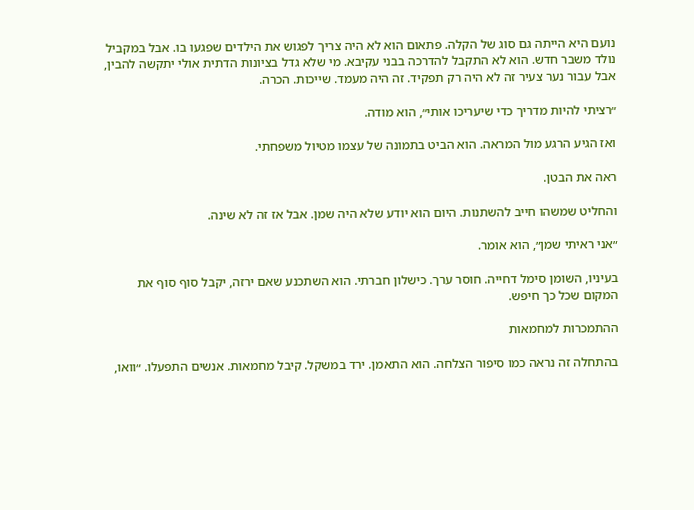נועם היא הייתה גם סוג של הקלה. פתאום הוא לא היה צריך לפגוש את הילדים שפגעו בו. אבל במקביל נולד משבר חדש. הוא לא התקבל להדרכה בבני עקיבא. מי שלא גדל בציונות הדתית אולי יתקשה להבין, אבל עבור נער צעיר זה לא היה רק תפקיד. זה היה מעמד. שייכות. הכרה.

״רציתי להיות מדריך כדי שיעריכו אותי״, הוא מודה.

ואז הגיע הרגע מול המראה. הוא הביט בתמונה של עצמו מטיול משפחתי.

ראה את הבטן.

והחליט שמשהו חייב להשתנות. היום הוא יודע שלא היה שמן. אבל אז זה לא שינה.

״אני ראיתי שמן״, הוא אומר.

בעיניו, השומן סימל דחייה. חוסר ערך. כישלון חברתי. הוא השתכנע שאם ירזה, יקבל סוף סוף את המקום שכל כך חיפש.

ההתמכרות למחמאות

בהתחלה זה נראה כמו סיפור הצלחה. הוא התאמן. ירד במשקל. קיבל מחמאות. אנשים התפעלו. ״וואו,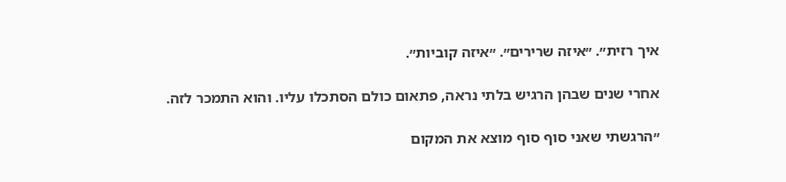איך רזית״. ״איזה שרירים״. ״איזה קוביות״.

אחרי שנים שבהן הרגיש בלתי נראה, פתאום כולם הסתכלו עליו. והוא התמכר לזה.

״הרגשתי שאני סוף סוף מוצא את המקום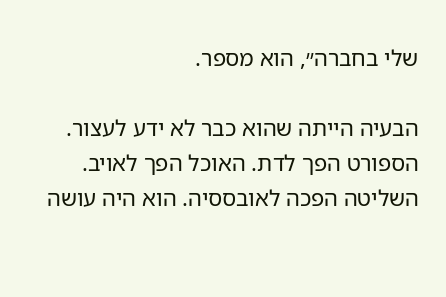שלי בחברה״, הוא מספר.

הבעיה הייתה שהוא כבר לא ידע לעצור. הספורט הפך לדת. האוכל הפך לאויב. השליטה הפכה לאובססיה. הוא היה עושה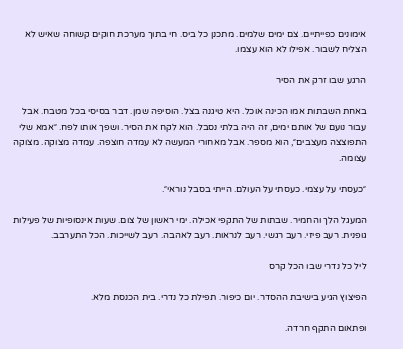אימונים כפייתיים. צם ימים שלמים. מתכנן כל ביס. חי בתוך מערכת חוקים קשוחה שאיש לא הצליח לשבור. אפילו לא הוא עצמו.

הרגע שבו זרק את הסיר

באחת השבתות אמו הכינה אוכל. היא טיגנה בצל. הוסיפה שמן. דבר בסיסי בכל מטבח. אבל עבור נועם של אותם ימים, זה היה בלתי נסבל. הוא לקח את הסיר. ושפך אותו לפח. ״אמא שלי התפוצצה מעצבים״, הוא מספר. אבל מאחורי המעשה לא עמדה חוצפה. עמדה מצוקה. מצוקה עצומה.

״כעסתי על עצמי. כעסתי על העולם. הייתי בסבל נוראי״.

המעגל הלך והחמיר. שבתות של התקפי אכילה. ימי ראשון של צום. שעות אינסופיות של פעילות גופנית. רעב פיזי. רעב רגשי. רעב לנראות. רעב לאהבה. רעב לשייכות. הכל התערבב.

ליל כל נדרי שבו הכל קרס

הפיצוץ הגיע בישיבת ההסדר. יום כיפור. תפילת כל נדרי. בית הכנסת מלא.

ופתאום התקף חרדה.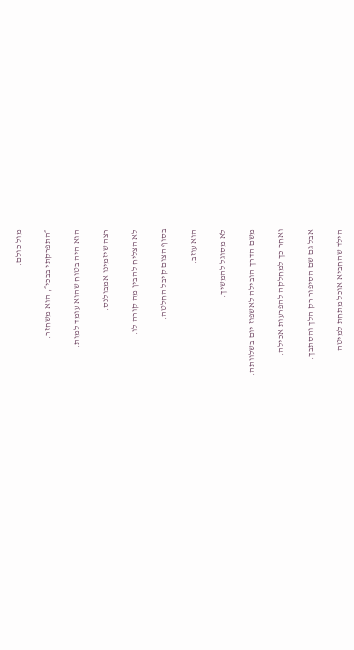מול כולם.

״התפרקתי בבכי״, הוא משחזר.

הוא היה בטוח שהוא עומד למות.

רצה שיזמינו אמבולנס.

לא הצליח להבין מה קורה לו.

בסוף הצום קיבל החלטה.

הוא עוזב.

לא מסוגל להמשיך.

משם הדרך הובילה לאשפוז יום בשלוותה.

ואחר כך למחלקה להפרעות אכילה.

אבל גם שם הסיפור רק הלך והסתבך.

הילד שהחביא אוכל מתחת למיטה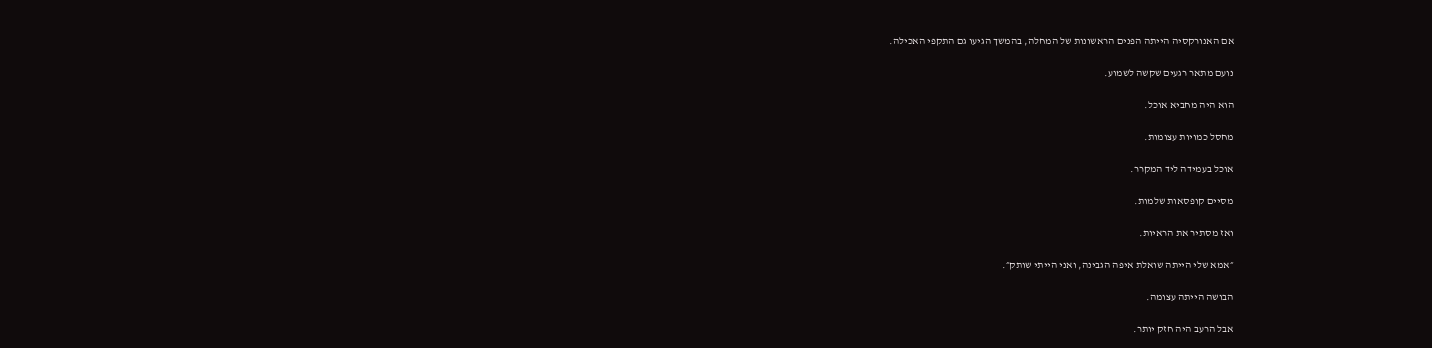אם האנורקסיה הייתה הפנים הראשונות של המחלה, בהמשך הגיעו גם התקפי האכילה.

נועם מתאר רגעים שקשה לשמוע.

הוא היה מחביא אוכל.

מחסל כמויות עצומות.

אוכל בעמידה ליד המקרר.

מסיים קופסאות שלמות.

ואז מסתיר את הראיות.

״אמא שלי הייתה שואלת איפה הגבינה, ואני הייתי שותק״.

הבושה הייתה עצומה.

אבל הרעב היה חזק יותר.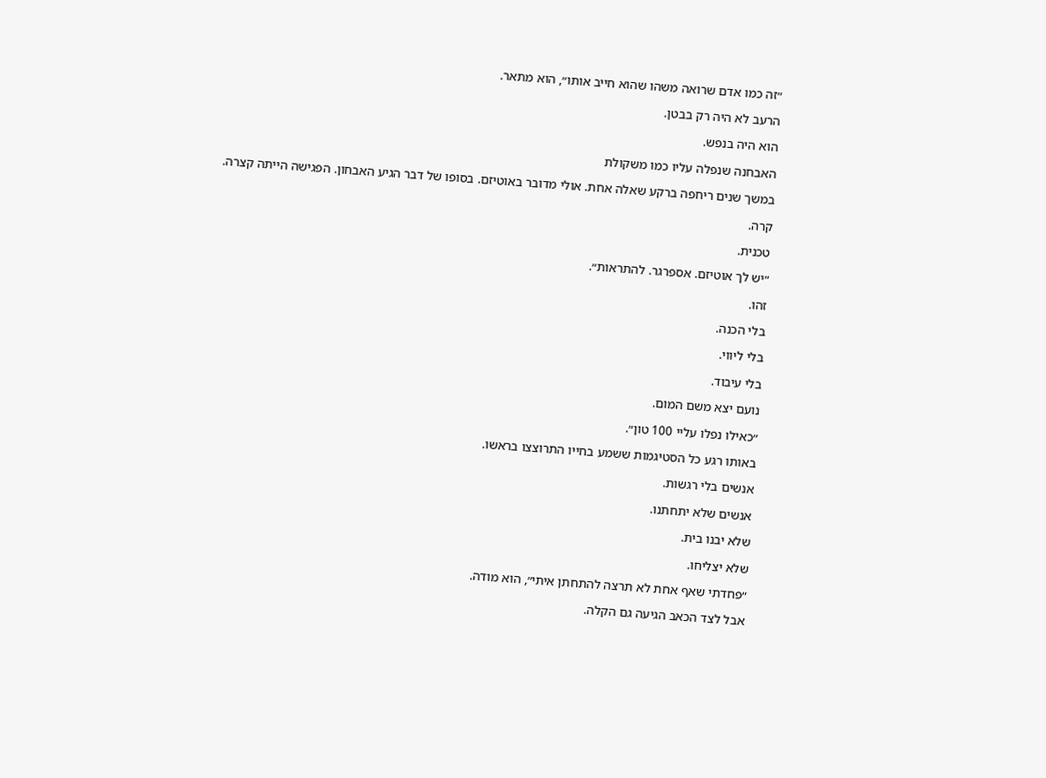״זה כמו אדם שרואה משהו שהוא חייב אותו״, הוא מתאר.

הרעב לא היה רק בבטן.

הוא היה בנפש.

האבחנה שנפלה עליו כמו משקולת

במשך שנים ריחפה ברקע שאלה אחת. אולי מדובר באוטיזם. בסופו של דבר הגיע האבחון. הפגישה הייתה קצרה.

קרה.

טכנית.

״יש לך אוטיזם. אספרגר. להתראות״.

זהו.

בלי הכנה.

בלי ליווי.

בלי עיבוד.

נועם יצא משם המום.

״כאילו נפלו עליי 100 טון״.

באותו רגע כל הסטיגמות ששמע בחייו התרוצצו בראשו.

אנשים בלי רגשות.

אנשים שלא יתחתנו.

שלא יבנו בית.

שלא יצליחו.

״פחדתי שאף אחת לא תרצה להתחתן איתי״, הוא מודה.

אבל לצד הכאב הגיעה גם הקלה.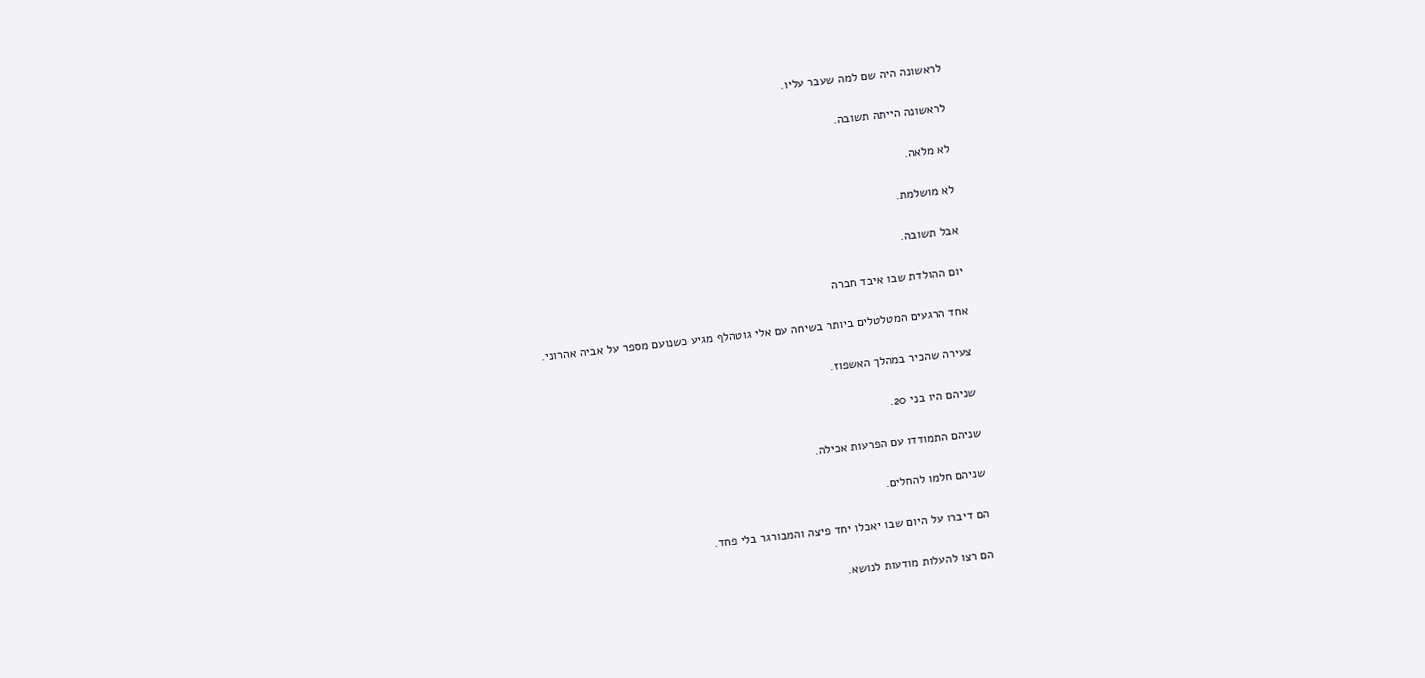לראשונה היה שם למה שעבר עליו.

לראשונה הייתה תשובה.

לא מלאה.

לא מושלמת.

אבל תשובה.

יום ההולדת שבו איבד חברה

אחד הרגעים המטלטלים ביותר בשיחה עם אלי גוטהלף מגיע כשנועם מספר על אביה אהרוני.

צעירה שהכיר במהלך האשפוז.

שניהם היו בני 20.

שניהם התמודדו עם הפרעות אכילה.

שניהם חלמו להחלים.

הם דיברו על היום שבו יאכלו יחד פיצה והמבורגר בלי פחד.

הם רצו להעלות מודעות לנושא.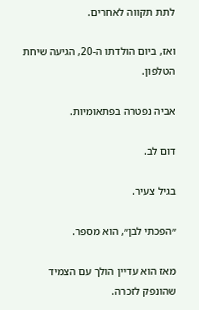לתת תקווה לאחרים.

ואז, ביום הולדתו ה-20, הגיעה שיחת הטלפון.

אביה נפטרה בפתאומיות.

דום לב.

בגיל צעיר.

״הפכתי לבן״, הוא מספר.

מאז הוא עדיין הולך עם הצמיד שהונפק לזכרה.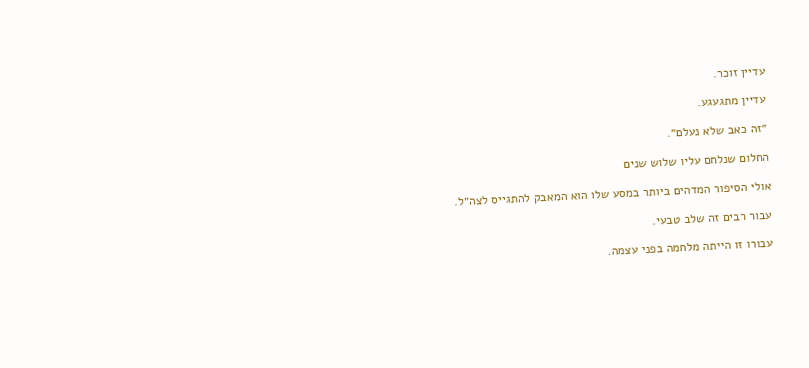עדיין זוכר.

עדיין מתגעגע.

״זה כאב שלא נעלם״.

החלום שנלחם עליו שלוש שנים

אולי הסיפור המדהים ביותר במסע שלו הוא המאבק להתגייס לצה״ל.

עבור רבים זה שלב טבעי.

עבורו זו הייתה מלחמה בפני עצמה.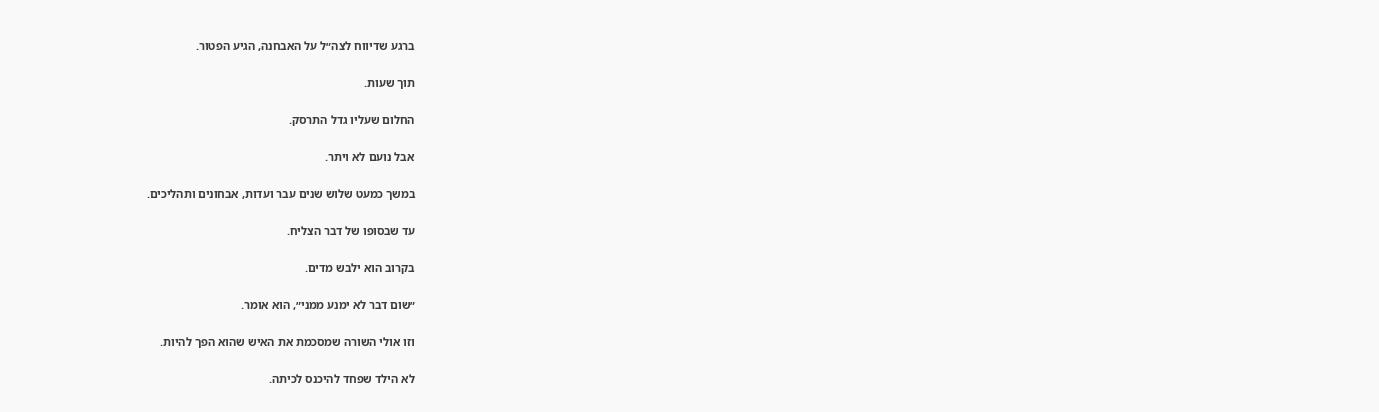ברגע שדיווח לצה״ל על האבחנה, הגיע הפטור.

תוך שעות.

החלום שעליו גדל התרסק.

אבל נועם לא ויתר.

במשך כמעט שלוש שנים עבר ועדות, אבחונים ותהליכים.

עד שבסופו של דבר הצליח.

בקרוב הוא ילבש מדים.

״שום דבר לא ימנע ממני״, הוא אומר.

וזו אולי השורה שמסכמת את האיש שהוא הפך להיות.

לא הילד שפחד להיכנס לכיתה.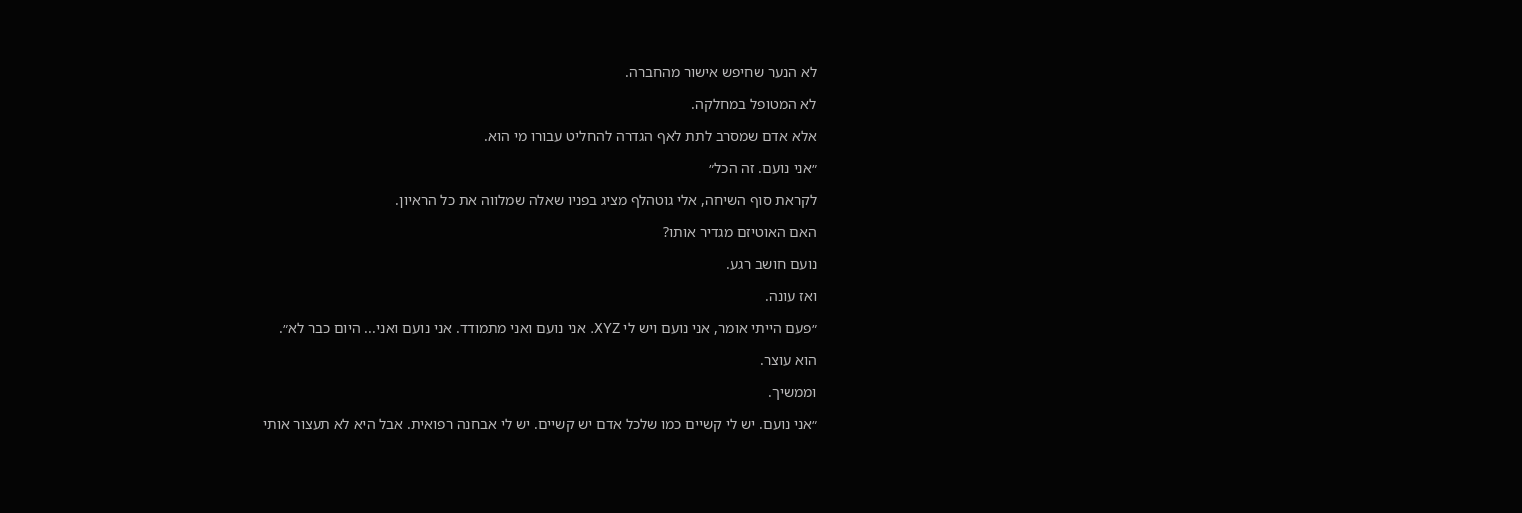לא הנער שחיפש אישור מהחברה.

לא המטופל במחלקה.

אלא אדם שמסרב לתת לאף הגדרה להחליט עבורו מי הוא.

״אני נועם. זה הכל״

לקראת סוף השיחה, אלי גוטהלף מציג בפניו שאלה שמלווה את כל הראיון.

האם האוטיזם מגדיר אותו?

נועם חושב רגע.

ואז עונה.

״פעם הייתי אומר, אני נועם ויש לי XYZ. אני נועם ואני מתמודד. אני נועם ואני... היום כבר לא״.

הוא עוצר.

וממשיך.

״אני נועם. יש לי קשיים כמו שלכל אדם יש קשיים. יש לי אבחנה רפואית. אבל היא לא תעצור אותי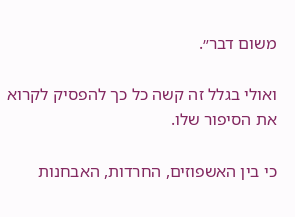משום דבר״.

ואולי בגלל זה קשה כל כך להפסיק לקרוא את הסיפור שלו.

כי בין האשפוזים, החרדות, האבחנות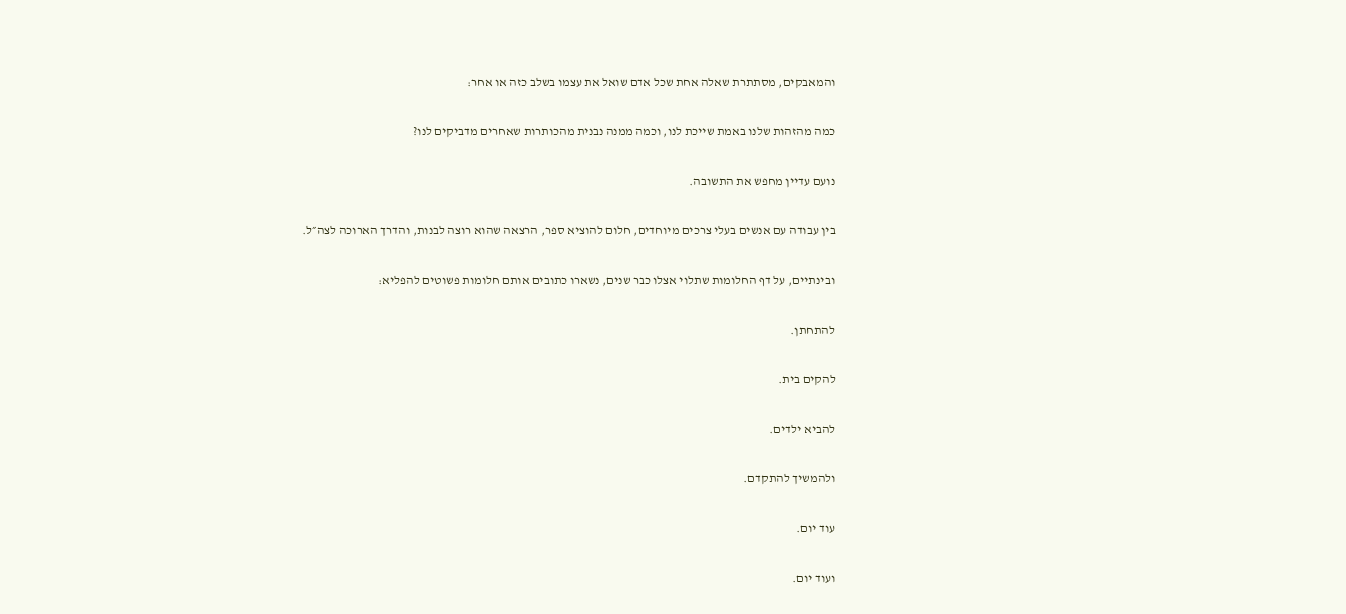והמאבקים, מסתתרת שאלה אחת שכל אדם שואל את עצמו בשלב כזה או אחר:

כמה מהזהות שלנו באמת שייכת לנו, וכמה ממנה נבנית מהכותרות שאחרים מדביקים לנו?

נועם עדיין מחפש את התשובה.

בין עבודה עם אנשים בעלי צרכים מיוחדים, חלום להוציא ספר, הרצאה שהוא רוצה לבנות, והדרך הארוכה לצה״ל.

ובינתיים, על דף החלומות שתלוי אצלו כבר שנים, נשארו כתובים אותם חלומות פשוטים להפליא:

להתחתן.

להקים בית.

להביא ילדים.

ולהמשיך להתקדם.

עוד יום.

ועוד יום.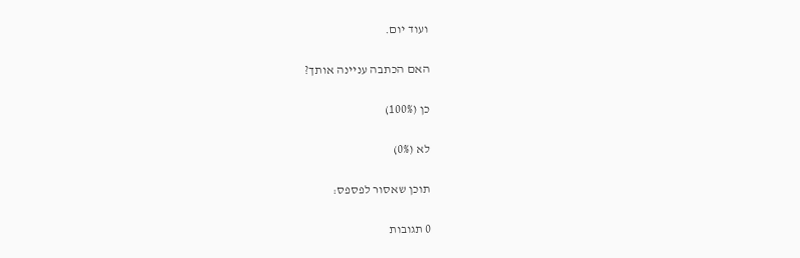ועוד יום.

האם הכתבה עניינה אותך?

כן (100%)

לא (0%)

תוכן שאסור לפספס:

0 תגובות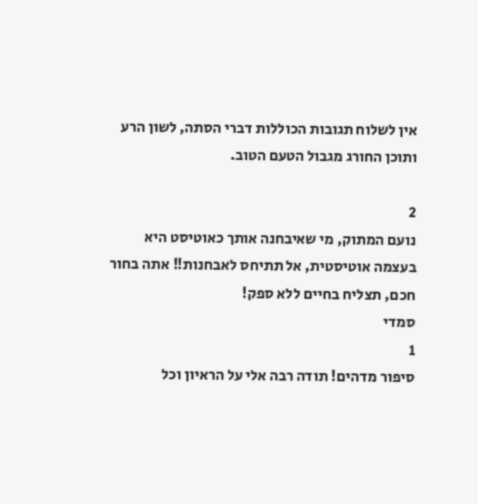אין לשלוח תגובות הכוללות דברי הסתה, לשון הרע ותוכן החורג מגבול הטעם הטוב.

2
נועם המתוק, מי שאיבחנה אותך כאוטיסט היא בעצמה אוטיסטית, אל תתיחס לאבחנות!! אתה בחור חכם, תצליח בחיים ללא ספק!
סמדי
1
סיפור מדהים! תודה רבה אלי על הראיון וכל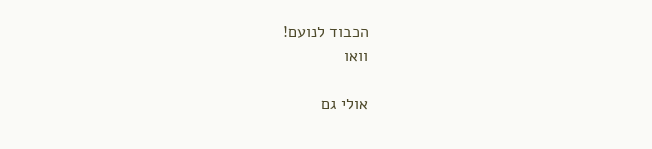הכבוד לנועם!
וואו

אולי גם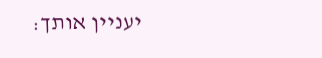יעניין אותך: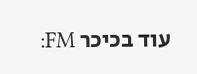עוד בכיכר FM: